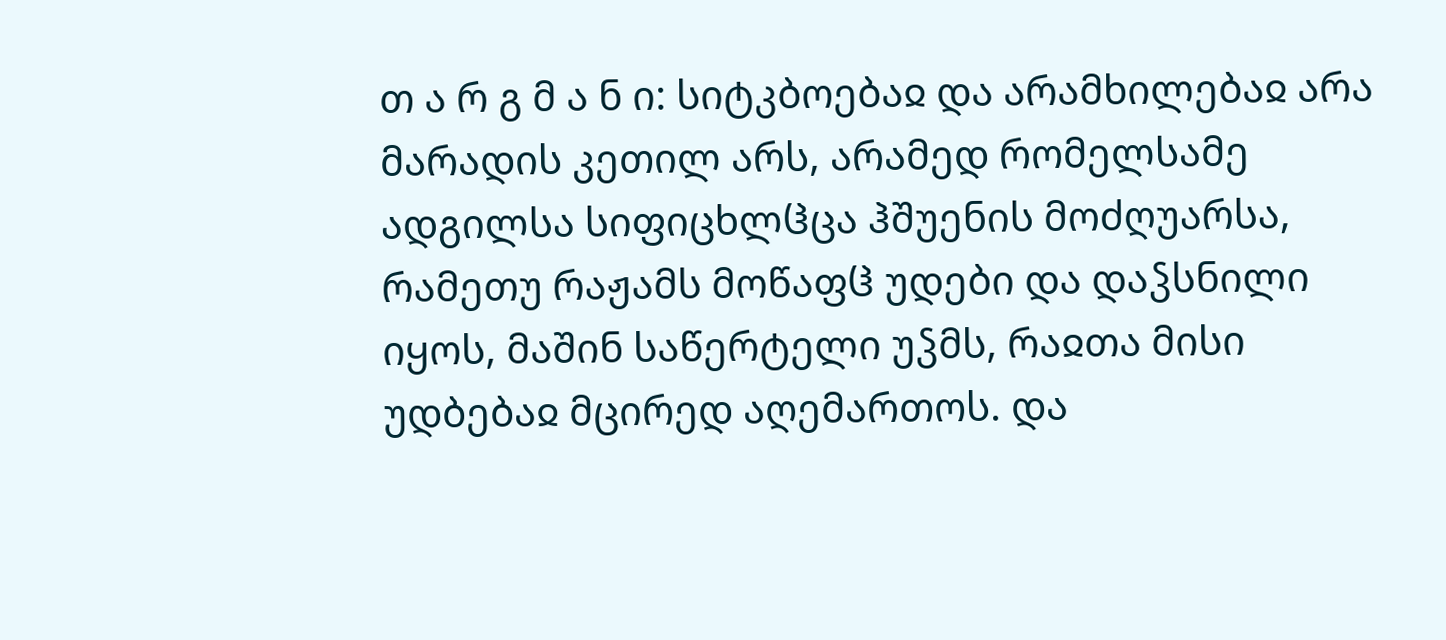თ ა რ გ მ ა ნ ი: სიტკბოებაჲ და არამხილებაჲ არა მარადის კეთილ არს, არამედ რომელსამე ადგილსა სიფიცხლჱცა ჰშუენის მოძღუარსა, რამეთუ რაჟამს მოწაფჱ უდები და დაჴსნილი იყოს, მაშინ საწერტელი უჴმს, რაჲთა მისი უდბებაჲ მცირედ აღემართოს. და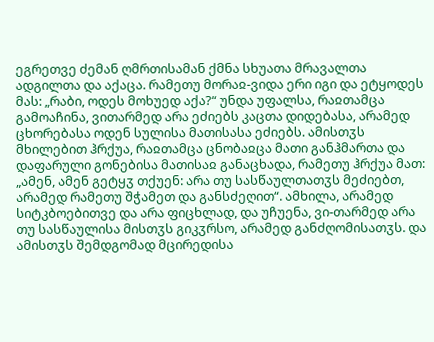ეგრეთვე ძემან ღმრთისამან ქმნა სხუათა მრავალთა ადგილთა და აქაცა. რამეთუ მორაჲ-ვიდა ერი იგი და ეტყოდეს მას: „რაბი, ოდეს მოხუედ აქა?“ უნდა უფალსა, რაჲთამცა გამოაჩინა, ვითარმედ არა ეძიებს კაცთა დიდებასა, არამედ ცხორებასა ოდენ სულისა მათისასა ეძიებს. ამისთჳს მხილებით ჰრქუა, რაჲთამცა ცნობაჲცა მათი განჰმართა და დაფარული გონებისა მათისაჲ განაცხადა, რამეთუ ჰრქუა მათ: „ამენ, ამენ გეტყჳ თქუენ: არა თუ სასწაულთათჳს მეძიებთ, არამედ რამეთუ შჭამეთ და განსძეღით“. ამხილა, არამედ სიტკბოებითვე და არა ფიცხლად, და უჩუენა, ვი-თარმედ არა თუ სასწაულისა მისთჳს გიკჳრსო, არამედ განძღომისათჳს. და ამისთჳს შემდგომად მცირედისა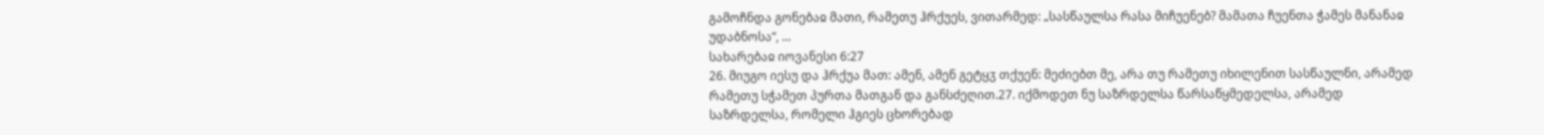გამოჩნდა გონებაჲ მათი, რამეთუ ჰრქუეს, ვითარმედ: „სასწაულსა რასა მიჩუენებ? მამათა ჩუენთა ჭამეს მანანაჲ უდაბნოსა“, ...
სახარებაჲ იოვანესი 6:27
26. მიუგო იესუ და ჰრქუა მათ: ამენ, ამენ გეტყჳ თქუენ: მეძიებთ მე, არა თუ რამეთუ იხილენით სასწაულნი, არამედ რამეთუ სჭამეთ პურთა მათგან და განსძეღით.27. იქმოდეთ ნუ საზრდელსა წარსაწყმედელსა, არამედ საზრდელსა, რომელი ჰგიეს ცხორებად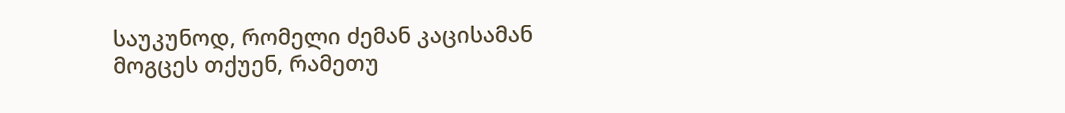საუკუნოდ, რომელი ძემან კაცისამან მოგცეს თქუენ, რამეთუ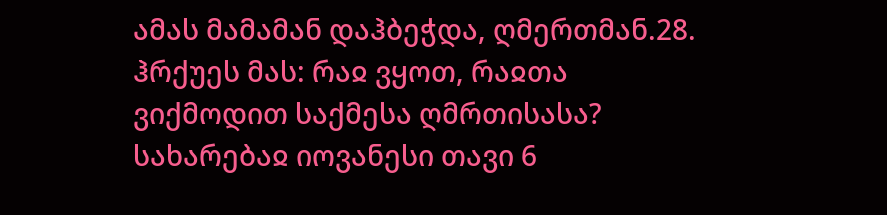ამას მამამან დაჰბეჭდა, ღმერთმან.28. ჰრქუეს მას: რაჲ ვყოთ, რაჲთა ვიქმოდით საქმესა ღმრთისასა?
სახარებაჲ იოვანესი თავი 6